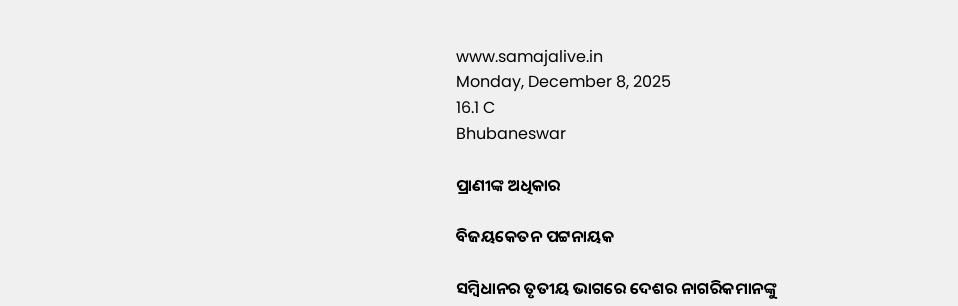www.samajalive.in
Monday, December 8, 2025
16.1 C
Bhubaneswar

ପ୍ରାଣୀଙ୍କ ଅଧିକାର

ବିଜୟକେତନ ପଟ୍ଟନାୟକ

ସମ୍ବିଧାନର ତୃତୀୟ ଭାଗରେ ଦେଶର ନାଗରିକମାନଙ୍କୁ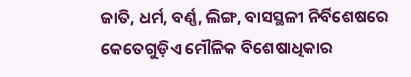ଜାତି, ଧର୍ମ, ବର୍ଣ୍ଣ, ଲିଙ୍ଗ, ବାସସ୍ଥଳୀ ନିର୍ବିଶେଷରେ କେତେଗୁଡ଼ିଏ ମୌଳିକ ବିଶେଷାଧିକାର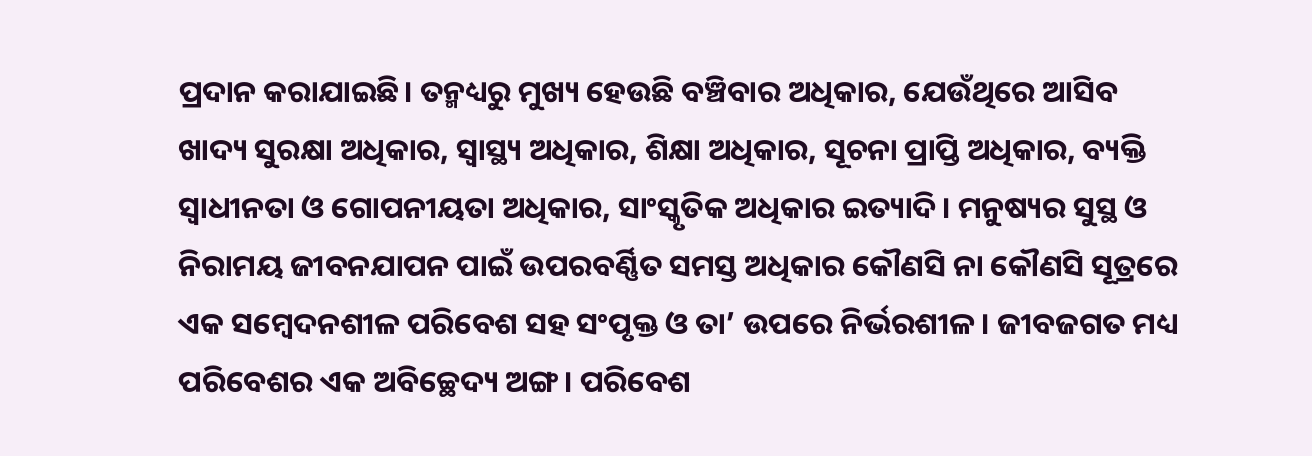ପ୍ରଦାନ କରାଯାଇଛି। ତନ୍ମଧ୍ୟରୁ ମୁଖ୍ୟ ହେଉଛି ବଞ୍ଚିବାର ଅଧିକାର, ଯେଉଁଥିରେ ଆସିବ ଖାଦ୍ୟ ସୁରକ୍ଷା ଅଧିକାର, ସ୍ବାସ୍ଥ୍ୟ ଅଧିକାର, ଶିକ୍ଷା ଅଧିକାର, ସୂଚନା ପ୍ରାପ୍ତି ଅଧିକାର, ବ୍ୟକ୍ତି ସ୍ବାଧୀନତା ଓ ଗୋପନୀୟତା ଅଧିକାର, ସାଂସ୍କୃତିକ ଅଧିକାର ଇତ୍ୟାଦି। ମନୁଷ୍ୟର ସୁସ୍ଥ ଓ ନିରାମୟ ଜୀବନଯାପନ ପାଇଁ ଉପରବର୍ଣ୍ଣିତ ସମସ୍ତ ଅଧିକାର କୌଣସି ନା କୌଣସି ସୂତ୍ରରେ ଏକ ସମ୍ବେଦନଶୀଳ ପରିବେଶ ସହ ସଂପୃକ୍ତ ଓ ତା’ ଉପରେ ନିର୍ଭରଶୀଳ। ଜୀବଜଗତ ମଧ୍ୟ ପରିବେଶର ଏକ ଅବିଚ୍ଛେଦ୍ୟ ଅଙ୍ଗ। ପରିବେଶ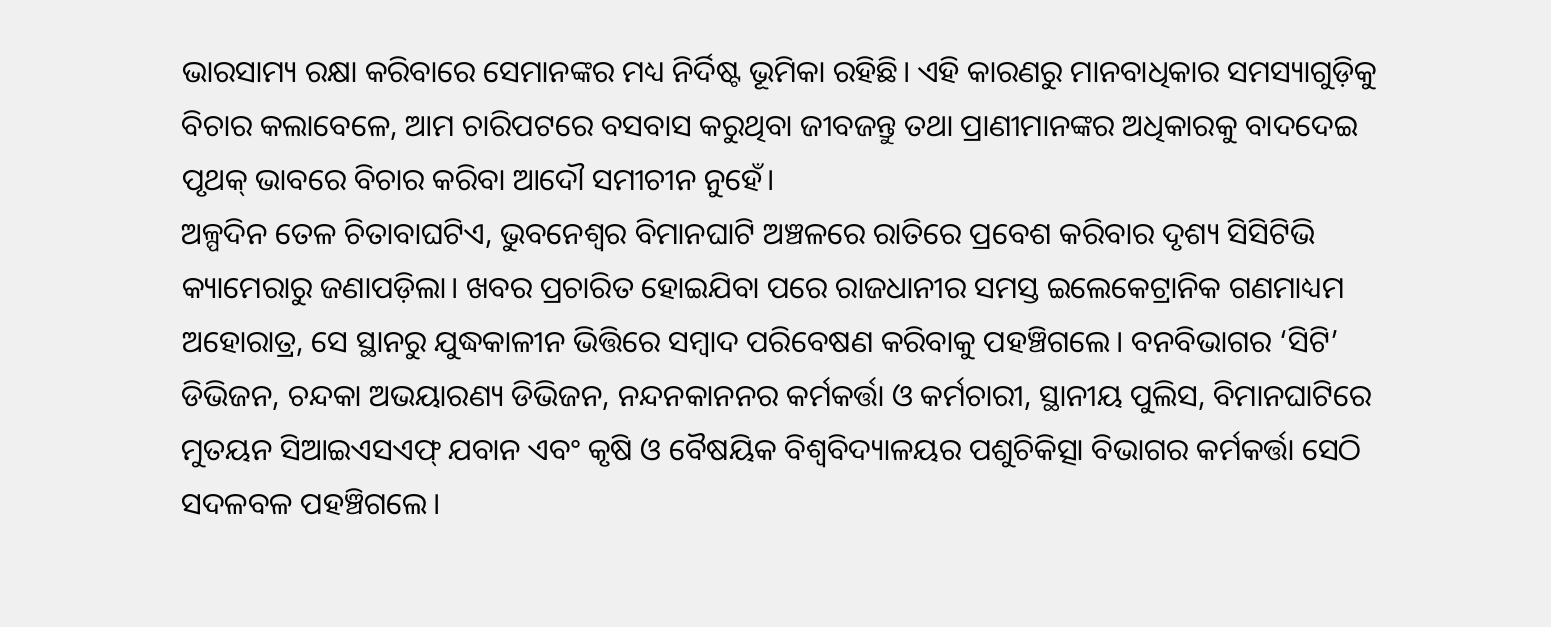ଭାରସାମ୍ୟ ରକ୍ଷା କରିବାରେ ସେମାନଙ୍କର ମଧ୍ୟ ନିର୍ଦିଷ୍ଟ ଭୂମିକା ରହିଛି। ଏହି କାରଣରୁ ମାନବାଧିକାର ସମସ୍ୟାଗୁଡ଼ିକୁ ବିଚାର କଲାବେଳେ, ଆମ ଚାରିପଟରେ ବସବାସ କରୁଥିବା ଜୀବଜନ୍ତୁ ତଥା ପ୍ରାଣୀମାନଙ୍କର ଅଧିକାରକୁ ବାଦଦେଇ ପୃଥକ୍‌ ଭାବରେ ବିଚାର କରିବା ଆଦୌ ସମୀଚୀନ ନୁହେଁ।
ଅଳ୍ପଦିନ ତ‌େ‌ଳ ଚିତାବାଘଟିଏ, ଭୁବନେଶ୍ବର ବିମାନଘାଟି ଅଞ୍ଚଳରେ ରାତିରେ ପ୍ରବେଶ କରିବାର ଦୃଶ୍ୟ ସିସିଟିଭି କ୍ୟାମେରାରୁ ଜଣାପଡ଼ିଲା। ଖବର ପ୍ରଚାରିତ ହୋଇଯିବା ପରେ ରାଜଧାନୀର ସମସ୍ତ ଇଲେକ‌େ‌ଟ୍ରାନିକ ଗଣମାଧ୍ୟମ ଅହୋରାତ୍ର, ସେ ସ୍ଥାନରୁ ଯୁଦ୍ଧକାଳୀନ ଭିତ୍ତିରେ ସମ୍ବାଦ ପରିବେଷଣ କରିବାକୁ ପହଞ୍ଚିଗଲେ। ବନବିଭାଗର ‘ସିଟି’ ଡିଭିଜନ, ଚନ୍ଦକା ଅଭୟାରଣ୍ୟ ଡିଭିଜନ, ନନ୍ଦନକାନନର କର୍ମକର୍ତ୍ତା ଓ କର୍ମଚାରୀ, ସ୍ଥାନୀୟ ପୁଲିସ, ବିମାନଘାଟିରେ ମୁତୟନ ସିଆଇଏସଏଫ୍‌ ଯବାନ ଏବଂ କୃଷି ଓ ବୈଷୟିକ ବିଶ୍ବବିଦ୍ୟାଳୟର ପଶୁଚିକିତ୍ସା ବିଭାଗର କର୍ମକର୍ତ୍ତା ସେଠି ସଦଳବଳ ପହଞ୍ଚିଗଲେ।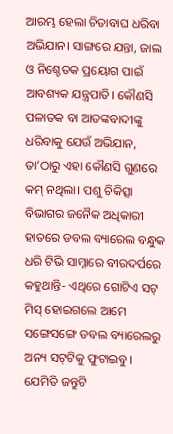ଆରମ୍ଭ ହେଲା ଚିତାବାଘ ଧରିବା ଅଭିଯାନ। ସାଙ୍ଗରେ ଯନ୍ତା, ଜାଲ ଓ ନିଶ୍ଚେତକ ପ୍ରୟୋଗ ପାଇଁ ଆବଶ୍ୟକ ଯନ୍ତ୍ରପାତି। କୌଣସି ପଳାତକ ବା ଆତଙ୍କବାଦୀଙ୍କୁ ଧରିବାକୁ ଯେଉଁ ଅଭିଯାନ, ତା’ଠାରୁ ଏହା କୌଣସି ଗୁଣରେ କମ୍‌ ନଥିଲା। ପଶୁ ଚିକିତ୍ସା ବିଭାଗର ଜନୈକ ଅଧିକାରୀ ହାତରେ ଡବଲ ବ୍ୟାରେଲ ବନ୍ଧୁକ ଧରି ଟିଭି ସାମ୍ନାରେ ବୀରଦର୍ପରେ କହୁଥାନ୍ତି- ଏଥିରେ ଗୋଟିଏ ସଟ୍‌ ମିସ୍‌ ହୋଇଗଲେ ଆମେ ସଙ୍ଗେସଙ୍ଗେ ଡବଲ ବ୍ୟାରେଲରୁ ଅନ୍ୟ ସଟ୍‌ଟିକୁ ଫୁଟାଇବୁ। ଯେମିତି ଜନ୍ତୁଟି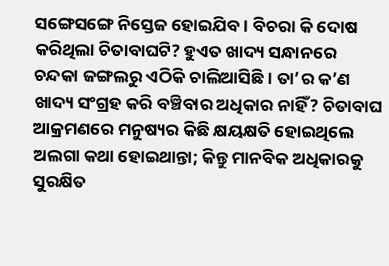ସଙ୍ଗେସଙ୍ଗେ ନିସ୍ତେଜ ହୋଇଯିବ। ବିଚରା କି ଦୋଷ କରିଥିଲା ଚିତାବାଘଟି? ହୁଏତ ଖାଦ୍ୟ ସନ୍ଧାନରେ ଚନ୍ଦକା ଜଙ୍ଗଲରୁ ଏଠିକି ଚାଲିଆସିଛି। ତା’ର କ’ଣ ଖାଦ୍ୟ ସଂଗ୍ରହ କରି ବଞ୍ଚିବାର ଅଧିକାର ନାହିଁ? ଚିତାବାଘ ଆକ୍ରମଣରେ ମନୁଷ୍ୟର କିଛି କ୍ଷୟକ୍ଷତି ହୋଇଥିଲେ ଅଲଗା କଥା ହୋଇଥାନ୍ତା; କିନ୍ତୁ ମାନବିକ ଅଧିକାରକୁ ସୁରକ୍ଷିତ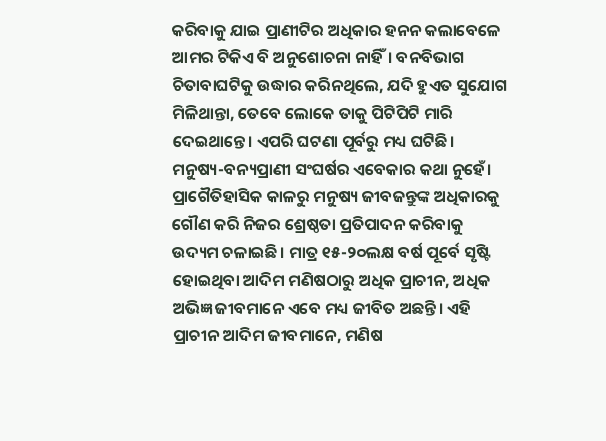କରିବାକୁ ଯାଇ ପ୍ରାଣୀଟିର ଅଧିକାର ହନନ କଲାବେଳେ ଆମର ଟିକିଏ ବି ଅନୁଶୋଚନା ନାହିଁ। ବନବିଭାଗ ଚିତାବାଘଟିକୁ ଉଦ୍ଧାର କରିନଥିଲେ, ଯଦି ହୁଏତ ସୁଯୋଗ ମିଳିଥାନ୍ତା, ତେବେ ଲୋକେ ତାକୁ ପିଟିପିଟି ମାରି ଦେଇଥାନ୍ତେ। ଏପରି ଘଟଣା ପୂର୍ବରୁ ମଧ୍ୟ ଘଟିଛି।
ମନୁଷ୍ୟ-ବନ୍ୟପ୍ରାଣୀ ସଂଘର୍ଷର ଏବେକାର କଥା ନୁହେଁ। ପ୍ରାଗୈତିହାସିକ କାଳରୁ ମନୁଷ୍ୟ ଜୀବଜନ୍ତୁଙ୍କ ଅଧିକାରକୁ ଗୌଣ କରି ନିଜର ଶ୍ରେଷ୍ଠତା ପ୍ରତିପାଦନ କରିବାକୁ ଉଦ୍ୟମ ଚଳାଇଛି। ମାତ୍ର ୧୫-୨୦ଲକ୍ଷ ବର୍ଷ ପୂର୍ବେ ସୃଷ୍ଟି ହୋଇଥିବା ଆଦିମ ମଣିଷଠାରୁ ଅଧିକ ପ୍ରାଚୀନ, ଅଧିକ ଅଭିଜ୍ଞ ଜୀବମାନେ ଏବେ ମଧ୍ୟ ଜୀବିତ ଅଛନ୍ତି। ଏହି ପ୍ରାଚୀନ ଆଦିମ ଜୀବମାନେ, ମଣିଷ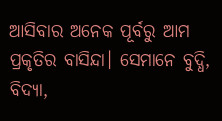ଆସିବାର ଅନେକ ପୂର୍ବରୁ ଆମ ପ୍ରକୃତିର ବାସିନ୍ଦା। ସେମାନେ ବୁଦ୍ଧି, ବିଦ୍ୟା,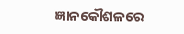ଜ୍ଞାନକୌଶଳରେ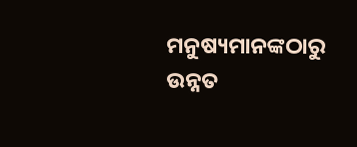ମନୁଷ୍ୟମାନଙ୍କଠାରୁ ଉନ୍ନତ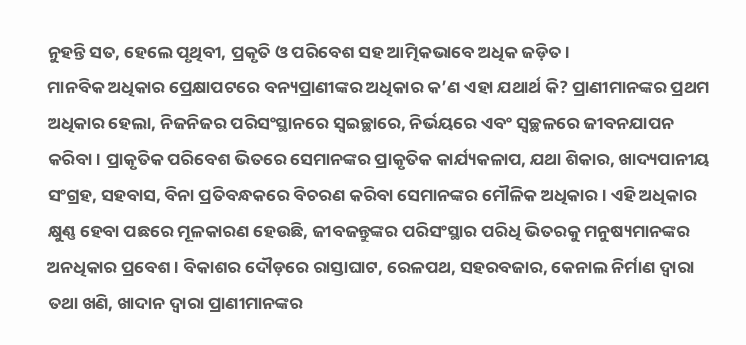ନୁହନ୍ତି ସତ, ହେଲେ ପୃଥିବୀ, ପ୍ରକୃତି ଓ ପରିବେଶ ସହ ଆତ୍ମିକଭାବେ ଅଧିକ ଜଡ଼ିତ।
ମାନବିକ ଅଧିକାର ପ୍ରେକ୍ଷାପଟରେ ବନ୍ୟପ୍ରାଣୀଙ୍କର ଅଧିକାର କ’ଣ ଏହା ଯଥାର୍ଥ କି? ପ୍ରାଣୀମାନଙ୍କର ପ୍ରଥମ ଅଧିକାର ହେଲା, ନିଜନିଜର ପରିସଂସ୍ଥାନରେ ସ୍ବଇଚ୍ଛାରେ, ନିର୍ଭୟରେ ଏବଂ ସ୍ବଚ୍ଛଳରେ ଜୀବନଯାପନ କରିବା। ପ୍ରାକୃତିକ ପରିବେଶ ଭିତରେ ସେମାନଙ୍କର ପ୍ରାକୃତିକ କାର୍ଯ୍ୟକଳାପ, ଯଥା ଶିକାର, ଖାଦ୍ୟପାନୀୟ ସଂଗ୍ରହ, ସହବାସ, ବିନା ପ୍ରତିବନ୍ଧକରେ ବିଚରଣ କରିବା ସେମାନଙ୍କର ମୌଳିକ ଅଧିକାର। ଏହି ଅଧିକାର କ୍ଷୁଣ୍ଣ ହେବା ପଛରେ ମୂଳକାରଣ ହେଉଛି, ଜୀବଜନ୍ତୁଙ୍କର ପରିସଂସ୍ଥାର ପରିଧି ଭିତରକୁ ମନୁଷ୍ୟମାନଙ୍କର ଅନଧିକାର ପ୍ରବେଶ। ବିକାଶର ଦୌଡ଼ରେ ରାସ୍ତାଘାଟ, ରେଳପଥ, ସହରବଜାର, କେନାଲ ନିର୍ମାଣ ଦ୍ବାରା ତଥା ଖଣି, ଖାଦାନ ଦ୍ବାରା ପ୍ରାଣୀମାନଙ୍କର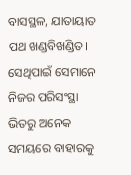ବାସସ୍ଥଳ, ଯାତାୟାତ ପଥ ଖଣ୍ଡବିଖଣ୍ଡିତ। ସେଥିପାଇଁ ସେମାନେ ନିଜର ପରିସଂସ୍ଥା ଭିତରୁ ଅନେକ ସମୟରେ ବାହାରକୁ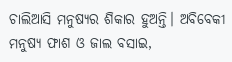ଚାଲିଆସି ମନୁଷ୍ୟର ଶିକାର ହୁଅନ୍ତି। ଅବିବେକୀ ମନୁଷ୍ୟ ଫାଶ ଓ ଜାଲ ବସାଇ,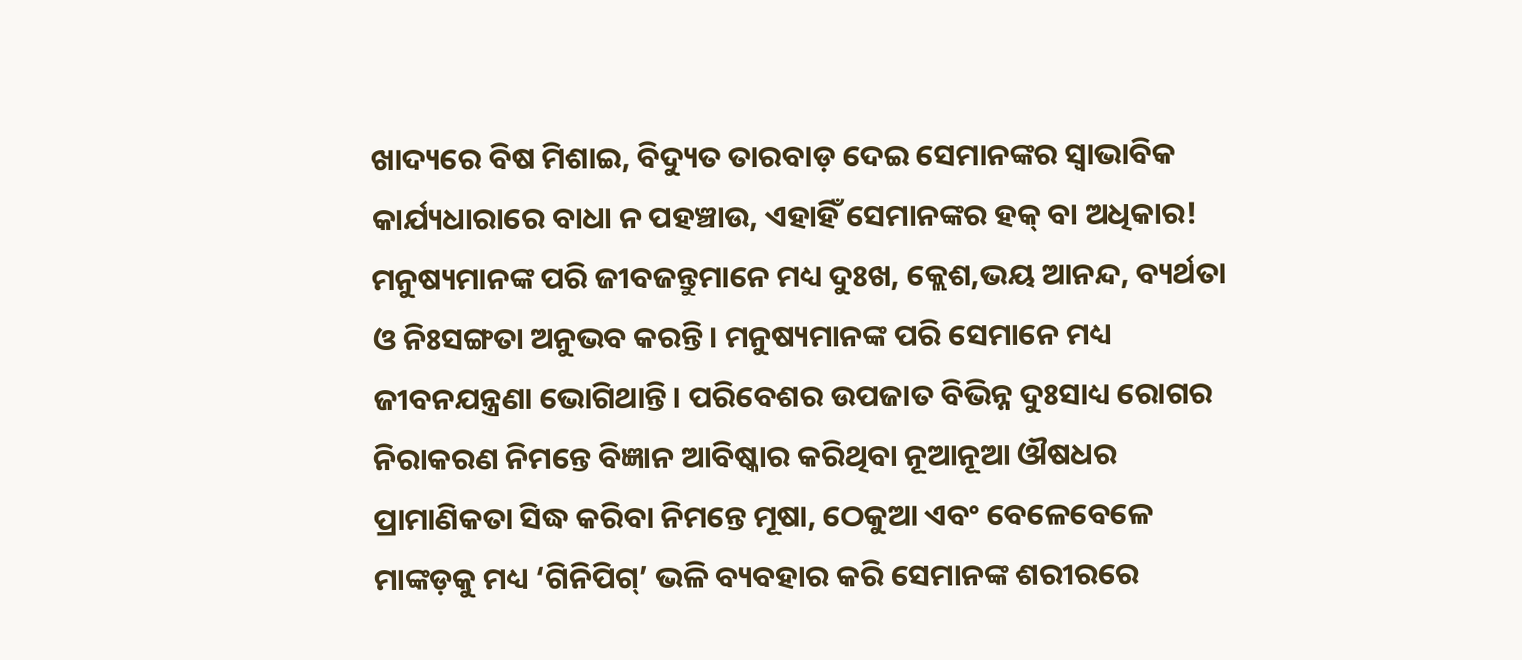ଖାଦ୍ୟରେ ବିଷ ମିଶାଇ, ବିଦ୍ୟୁତ ତାରବାଡ଼ ଦେଇ ସେମାନଙ୍କର ସ୍ବାଭାବିକ କାର୍ଯ୍ୟଧାରାରେ ବାଧା ନ ପହଞ୍ଚାଉ, ଏହାହିଁ ସେମାନଙ୍କର ହକ୍‌ ବା ଅଧିକାର!
ମନୁଷ୍ୟମାନଙ୍କ ପରି ଜୀବଜନ୍ତୁମାନେ ମଧ୍ୟ ଦୁଃଖ, କ୍ଲେଶ,ଭୟ ଆନନ୍ଦ, ବ୍ୟର୍ଥତା ଓ ନିଃସଙ୍ଗତା ଅନୁଭବ କରନ୍ତି। ମନୁଷ୍ୟମାନଙ୍କ ପରି ସେମାନେ ମଧ୍ୟ ଜୀବନଯନ୍ତ୍ରଣା ଭୋଗିଥାନ୍ତି। ପରିବେଶର ଉପଜାତ ବିଭିନ୍ନ ଦୁଃସାଧ୍ୟ ରୋଗର ନିରାକରଣ ନିମନ୍ତେ ବିଜ୍ଞାନ ଆବିଷ୍କାର କରିଥିବା ନୂଆନୂଆ ଔଷଧର ପ୍ରାମାଣିକତା ସିଦ୍ଧ କରିବା ନିମନ୍ତେ ମୂଷା, ଠେକୁଆ ଏବଂ ବେଳେବେଳେ ମାଙ୍କଡ଼କୁ ମଧ୍ୟ ‘ଗିନିପିଗ୍‌’ ଭଳି ବ୍ୟବହାର କରି ସେମାନଙ୍କ ଶରୀରରେ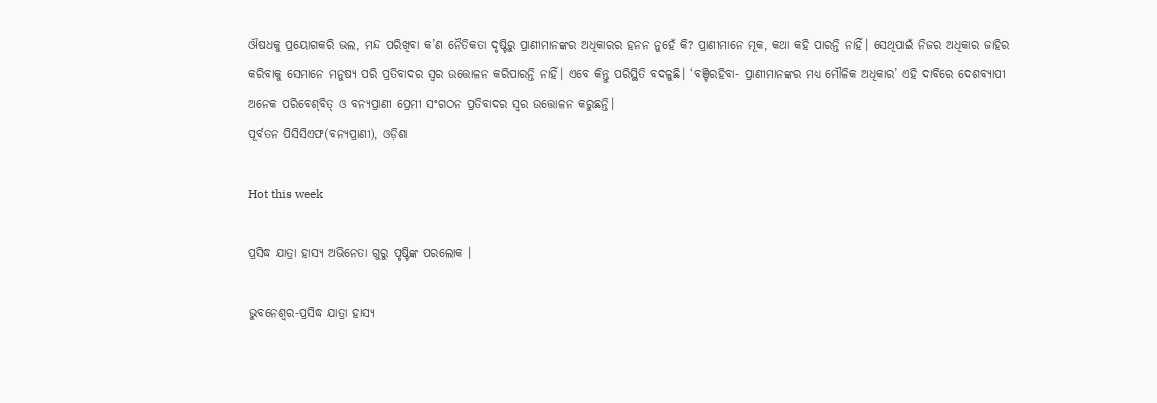ଔଷଧକୁ ପ୍ରୟୋଗକରି ଭଲ, ମନ୍ଦ ପରିଖିବା କ’ଣ ନୈତିକତା ଦୃଷ୍ଟିରୁ ପ୍ରାଣୀମାନଙ୍କର ଅଧିକାରର ହନନ ନୁହେଁ କି? ପ୍ରାଣୀମାନେ ମୂକ, କଥା କହି ପାରନ୍ତି ନାହିଁ। ସେଥିପାଇଁ ନିଜର ଅଧିକାର ଜାହିର କରିବାକୁ ସେମାନେ ମନୁଷ୍ୟ ପରି ପ୍ରତିବାଦର ସ୍ବର ଉତ୍ତୋଳନ କରିପାରନ୍ତି ନାହିଁ। ଏବେ କିନ୍ତୁ ପରିସ୍ଥିତି ବଦଳୁଛି। ‘ବଞ୍ଚିରହିବା- ପ୍ରାଣୀମାନଙ୍କର ମଧ୍ୟ ମୌଳିକ ଅଧିକାର’ ଏହି ଦାବିରେ ଦେଶବ୍ୟାପୀ ଅନେକ ପରିବେଶ୍‌ବିତ୍ ଓ ବନ୍ୟପ୍ରାଣୀ ପ୍ରେମୀ ସଂଗଠନ ପ୍ରତିବାଦର ସ୍ବର ଉତ୍ତୋଳନ କରୁଛନ୍ତି।
ପୂର୍ବତନ ପିସିସିଏଫ(ବନ୍ୟପ୍ରାଣୀ), ଓଡ଼ିଶା

Hot this week

ପ୍ରସିଦ୍ଧ ଯାତ୍ରା ହାସ୍ୟ ଅଭିନେତା ଗୁରୁ ପୃଷ୍ଟିଙ୍କ ପରଲୋକ ।

ଭୁବନେଶ୍ୱର-ପ୍ରସିଦ୍ଧ ଯାତ୍ରା ହାସ୍ୟ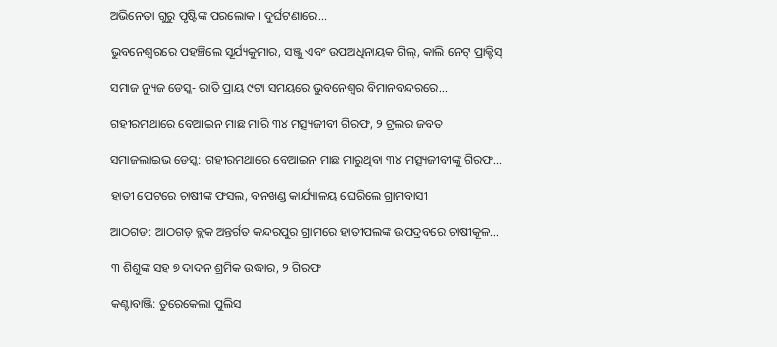ଅଭିନେତା ଗୁରୁ ପୃଷ୍ଟିଙ୍କ ପରଲୋକ । ଦୁର୍ଘଟଣାରେ...

ଭୁବନେଶ୍ବରରେ ପହଞ୍ଚିଲେ ସୂର୍ଯ୍ୟକୁମାର, ସଞ୍ଜୁ ଏବଂ ଉପଅଧିନାୟକ ଗିଲ୍, କାଲି ନେଟ୍ ପ୍ରାକ୍ଟିସ୍

ସମାଜ ନ୍ୟୁଜ ଡେସ୍କ- ରାତି ପ୍ରାୟ ୯ଟା ସମୟରେ ଭୁବନେଶ୍ବର ବିମାନବନ୍ଦରରେ...

ଗହୀରମଥାରେ ବେଆଇନ ମାଛ ମାରି ୩୪ ମତ୍ସ୍ୟଜୀବୀ ଗିରଫ, ୨ ଟ୍ରଲର ଜବତ

ସମାଜଲାଇଭ ଡେସ୍କ: ଗହୀରମଥାରେ ବେଆଇନ ମାଛ ମାରୁଥିବା ୩୪ ମତ୍ସ୍ୟଜୀବୀଙ୍କୁ ଗିରଫ...

ହାତୀ ପେଟରେ ଚାଷୀଙ୍କ ଫସଲ, ବନଖଣ୍ଡ କାର୍ଯ୍ୟାଳୟ ଘେରିଲେ ଗ୍ରାମବାସୀ

ଆଠଗଡ: ଆଠଗଡ଼ ବ୍ଲକ ଅନ୍ତର୍ଗତ କନ୍ଦରପୁର ଗ୍ରାମରେ ହାତୀପଲଙ୍କ ଉପଦ୍ରବରେ ଚାଷୀକୂଳ...

୩ ଶିଶୁଙ୍କ ସହ ୭ ଦାଦନ ଶ୍ରମିକ ଉଦ୍ଧାର, ୨ ଗିରଫ

କଣ୍ଟାବାଞ୍ଜି: ତୁରେକେଲା ପୁଲିସ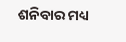ଶନିବାର ମଧ୍ୟ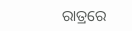ରାତ୍ରରେ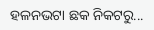ହଳନଭଟା ଛକ ନିକଟରୁ...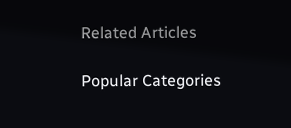Related Articles

Popular Categories